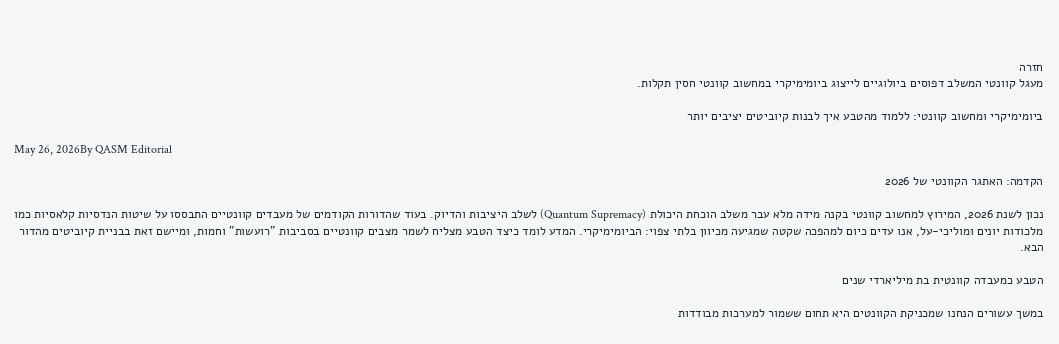חזרה
מעגל קוונטי המשלב דפוסים ביולוגיים לייצוג ביומימיקרי במחשוב קוונטי חסין תקלות.

ביומימיקרי ומחשוב קוונטי: ללמוד מהטבע איך לבנות קיוביטים יציבים יותר

May 26, 2026By QASM Editorial

הקדמה: האתגר הקוונטי של 2026

נכון לשנת 2026, המירוץ למחשוב קוונטי בקנה מידה מלא עבר משלב הוכחת היכולת (Quantum Supremacy) לשלב היציבות והדיוק. בעוד שהדורות הקודמים של מעבדים קוונטיים התבססו על שיטות הנדסיות קלאסיות כמו מלכודות יונים ומוליכי-על, אנו עדים כיום למהפכה שקטה שמגיעה מכיוון בלתי צפוי: הביומימיקרי. המדע לומד כיצד הטבע מצליח לשמר מצבים קוונטיים בסביבות "רועשות" וחמות, ומיישם זאת בבניית קיוביטים מהדור הבא.

הטבע כמעבדה קוונטית בת מיליארדי שנים

במשך עשורים הנחנו שמכניקת הקוונטים היא תחום ששמור למערכות מבודדות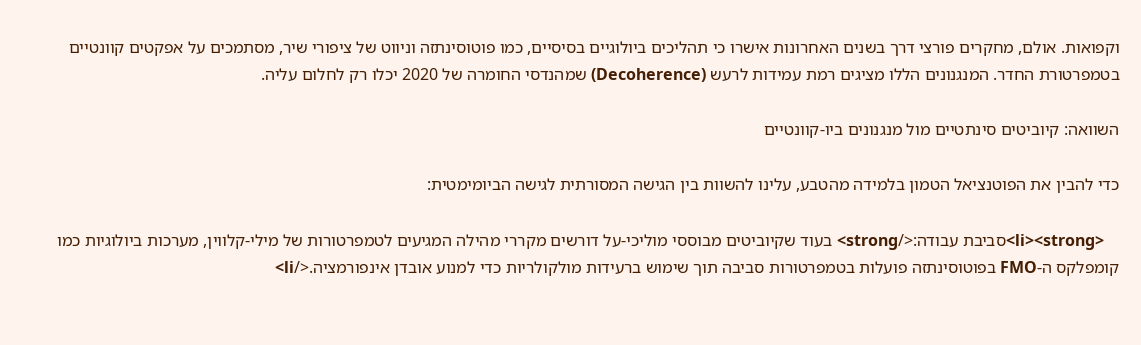וקפואות. אולם, מחקרים פורצי דרך בשנים האחרונות אישרו כי תהליכים ביולוגיים בסיסיים, כמו פוטוסינתזה וניווט של ציפורי שיר, מסתמכים על אפקטים קוונטיים בטמפרטורת החדר. המנגנונים הללו מציגים רמת עמידות לרעש (Decoherence) שמהנדסי החומרה של 2020 יכלו רק לחלום עליה.

השוואה: קיוביטים סינתטיים מול מנגנונים ביו-קוונטיים

כדי להבין את הפוטנציאל הטמון בלמידה מהטבע, עלינו להשוות בין הגישה המסורתית לגישה הביומימטית:

    <li><strong>סביבת עבודה:</strong> בעוד שקיוביטים מבוססי מוליכי-על דורשים מקררי מהילה המגיעים לטמפרטורות של מילי-קלווין, מערכות ביולוגיות כמו קומפלקס ה-FMO בפוטוסינתזה פועלות בטמפרטורות סביבה תוך שימוש ברעידות מולקולריות כדי למנוע אובדן אינפורמציה.</li>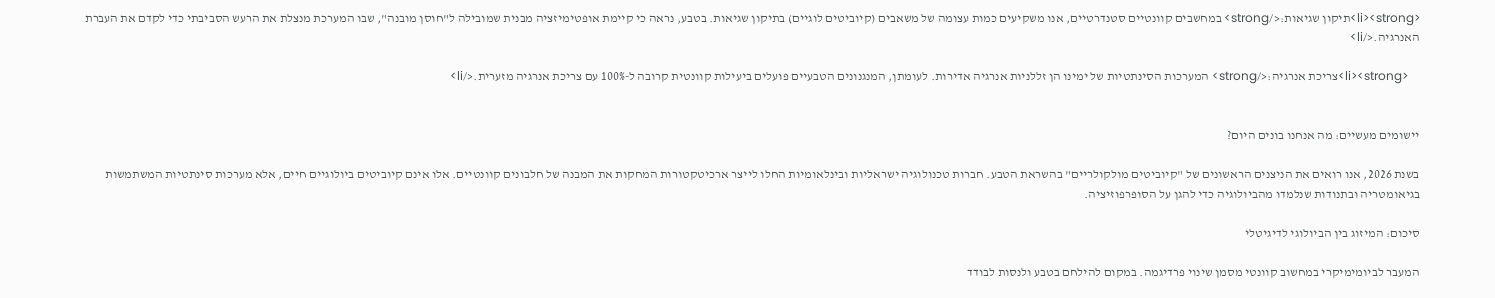<li><strong>תיקון שגיאות:</strong> במחשבים קוונטיים סטנדרטיים, אנו משקיעים כמות עצומה של משאבים (קיוביטים לוגיים) בתיקון שגיאות. בטבע, נראה כי קיימת אופטימיזציה מבנית שמובילה ל"חוסן מובנה", שבו המערכת מנצלת את הרעש הסביבתי כדי לקדם את העברת האנרגיה.</li>

    <li><strong>צריכת אנרגיה:</strong> המערכות הסינתטיות של ימינו הן זללניות אנרגיה אדירות. לעומתן, המנגנונים הטבעיים פועלים ביעילות קוונטית קרובה ל-100% עם צריכת אנרגיה מזערית.</li>


יישומים מעשיים: מה אנחנו בונים היום?

בשנת 2026, אנו רואים את הניצנים הראשונים של "קיוביטים מולקולריים" בהשראת הטבע. חברות טכנולוגיה ישראליות ובינלאומיות החלו לייצר ארכיטקטורות המחקות את המבנה של חלבונים קוונטיים. אלו אינם קיוביטים ביולוגיים חיים, אלא מערכות סינתטיות המשתמשות בגיאומטריה ובתנודות שנלמדו מהביולוגיה כדי להגן על הסופרפוזיציה.

סיכום: המיזוג בין הביולוגי לדיגיטלי

המעבר לביומימיקרי במחשוב קוונטי מסמן שינוי פרדיגמה. במקום להילחם בטבע ולנסות לבודד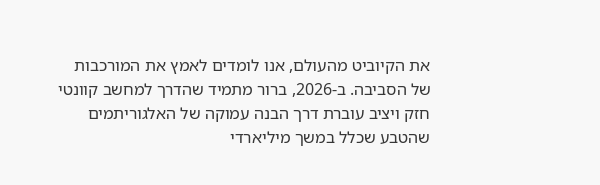את הקיוביט מהעולם, אנו לומדים לאמץ את המורכבות של הסביבה. ב-2026, ברור מתמיד שהדרך למחשב קוונטי חזק ויציב עוברת דרך הבנה עמוקה של האלגוריתמים שהטבע שכלל במשך מיליארדי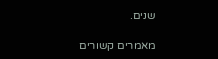שנים.

מאמרים קשורים